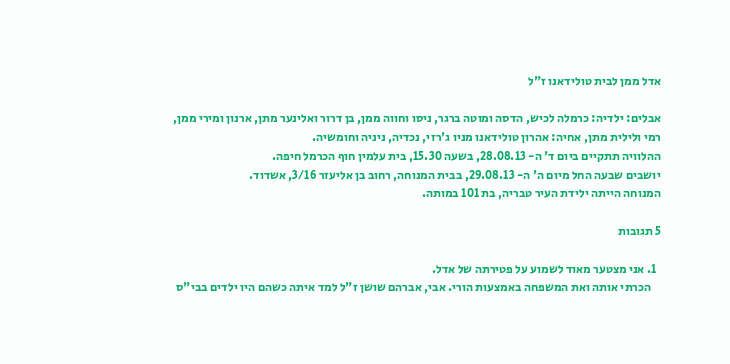אדל ממן לבית טולידאנו ז"ל

אבלים: ילדיה: כרמלה לכיש, הדסה ומוטה ברגר, ניסו וחווה ממן, בן דרור ואלינער מתן, ארנון ומירי ממן, רמי ולילית מתן, אחיה: אהרון טולידאנו מניו ג'רזי, נכדיה, ניניה וחומשיה.
ההלוויה תתקיים ביום ד' ה- 28.08.13, בשעה 15.30, בית עלמין חוף הכרמל חיפה.
יושבים שבעה החל מיום ה' ה- 29.08.13, בבית המנוחה, רחוב בן אליעזר 3/16, אשדוד.
המנוחה הייתה ילידת העיר טבריה, בת 101 במותה.

5 תגובות

  1. אני מצטער מאוד לשמוע על פטירתה של אדל.
    הכרתי אותה ואת המשפחה באמצעות הורי. אבי, אברהם שושן ז"ל למד איתה כשהם היו ילדים בבי"ס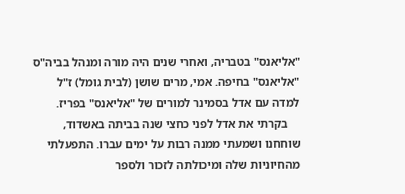"אליאנס" בטבריה, ואחרי שנים היה מורה ומנהל בביה"ס "אליאנס" בחיפה. אמי, מרים שושן (לבית גומל) ז"ל למדה עם אדל בסמינר למורים של "אליאנס" בפריז.
    בקרתי את אדל לפני כחצי שנה בביתה באשדוד, שוחחנו ושמעתי ממנה רבות על ימים עברו. התפעלתי מהחיוניות שלה ומיכולתה לזכור ולספר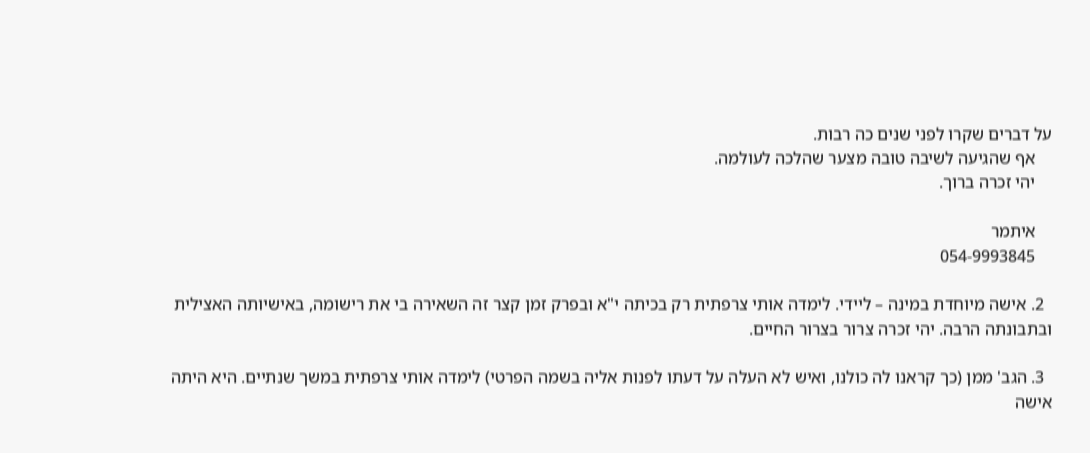על דברים שקרו לפני שנים כה רבות.
    אף שהגיעה לשיבה טובה מצער שהלכה לעולמה.
    יהי זכרה ברוך.

    איתמר
    054-9993845

  2. אישה מיוחדת במינה – ליידי. לימדה אותי צרפתית רק בכיתה י"א ובפרק זמן קצר זה השאירה בי את רישומה, באישיותה האצילית ובתבונתה הרבה. יהי זכרה צרור בצרור החיים.

  3. הגב' ממן (כך קראנו לה כולנו, ואיש לא העלה על דעתו לפנות אליה בשמה הפרטי) לימדה אותי צרפתית במשך שנתיים. היא היתה אישה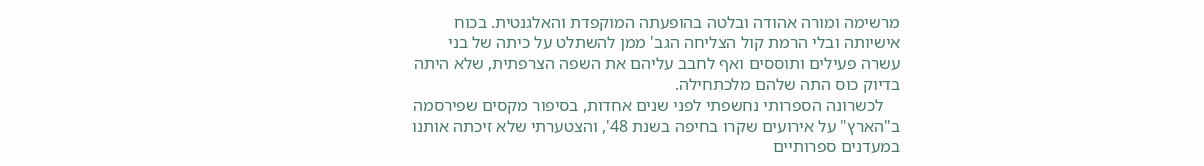מרשימה ומורה אהודה ובלטה בהופעתה המוקפדת והאלגנטית. בכוח אישיותה ובלי הרמת קול הצליחה הגב' ממן להשתלט על כיתה של בני עשרה פעילים ותוססים ואף לחבב עליהם את השפה הצרפתית, שלא היתה בדיוק כוס התה שלהם מלכתחילה.
    לכשרונה הספרותי נחשפתי לפני שנים אחדות, בסיפור מקסים שפירסמה ב"הארץ" על אירועים שקרו בחיפה בשנת 48', והצטערתי שלא זיכתה אותנו במעדנים ספרותיים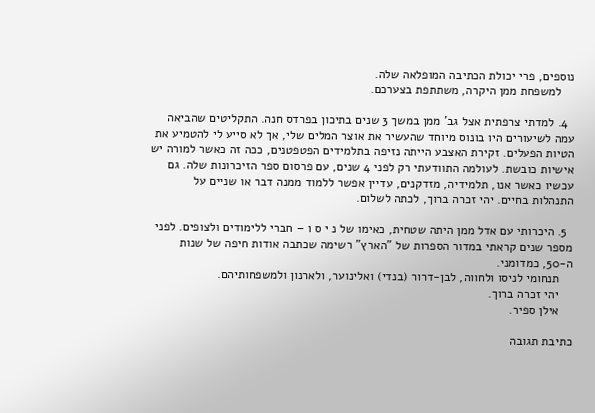נוספים, פרי יכולת הכתיבה המופלאה שלה.
    למשפחת ממן היקרה, משתתפת בצערכם.

  4. למדתי צרפתית אצל גב' ממן במשך 3 שנים בתיכון בפרדס חנה. התקליטים שהביאה עמה לשיעורים היו בונוס מיוחד שהעשיר את אוצר המלים שלי, אך לא סייע לי להטמיע את הטיות הפעלים. זקירת האצבע הייתה נזיפה בתלמידים הפטפטנים, ככה זה כאשר למורה יש אישיות כובשת. לעולמה התוודעתי רק לפני 4 שנים, עם פרסום ספר הזיכרונות שלה. גם עכשיו כאשר אנו, תלמידיה, מזדקנים, עדיין אפשר ללמוד ממנה דבר או שניים על התנהלות בחיים. יהי זכרה ברוך, לכתה לשלום.

  5. היכרותי עם אדל ממן היתה שטחית, כאימו של נ י ס ו – חברי ללימודים ולצופים. לפני מספר שנים קראתי במדור הספרות של "הארץ" רשימה שכתבה אודות חיפה של שנות ה-50, כמדומני.
    תנחומי לניסו ולחווה, לבן-דרור (בנדי) ואלינוער, ולארנון ולמשפחותיהם.
    יהי זכרה ברוך.
    אילן ספיר.

כתיבת תגובה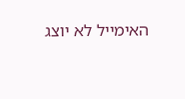האימייל לא יוצג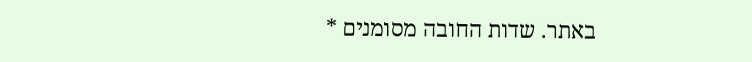באתר. שדות החובה מסומנים *